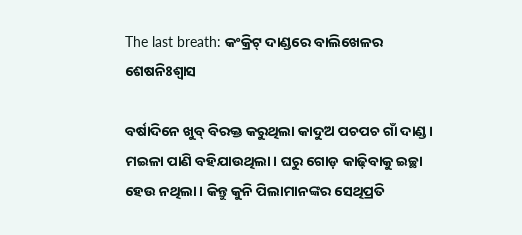The last breath: କଂକ୍ରିଟ୍‌ ଦାଣ୍ଡରେ ବାଲିଖେଳର ଶେଷନିଃଶ୍ବାସ

ବର୍ଷାଦିନେ ଖୁବ୍‌ ବିରକ୍ତ କରୁଥିଲା କାଦୁଅ ପଚପଚ ଗାଁ ଦାଣ୍ଡ। ମଇଳା ପାଣି ବହିଯାଉଥିଲା। ଘରୁ ଗୋଡ଼ କାଢ଼ିବାକୁ ଇଚ୍ଛା ହେଉ ନଥିଲା। କିନ୍ତୁ କୁନି ପିଲାମାନଙ୍କର ସେଥିପ୍ରତି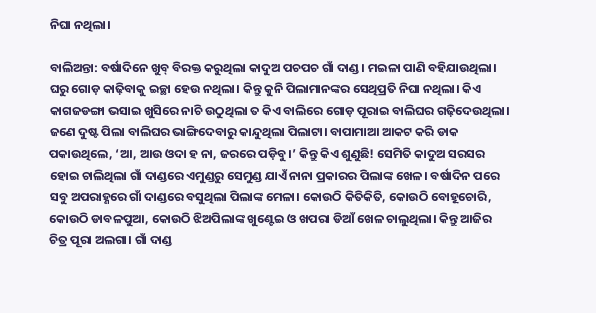ନିଘା ନଥିଲା।

ବାଲିଅନ୍ତା: ବର୍ଷାଦିନେ ଖୁବ୍‌ ବିରକ୍ତ କରୁଥିଲା କାଦୁଅ ପଚପଚ ଗାଁ ଦାଣ୍ଡ। ମଇଳା ପାଣି ବହିଯାଉଥିଲା। ଘରୁ ଗୋଡ଼ କାଢ଼ିବାକୁ ଇଚ୍ଛା ହେଉ ନଥିଲା। କିନ୍ତୁ କୁନି ପିଲାମାନଙ୍କର ସେଥିପ୍ରତି ନିଘା ନଥିଲା। କିଏ କାଗଜଡଙ୍ଗା ଭସାଇ ଖୁସିରେ ନାଚି ଉଠୁଥିଲା ତ କିଏ ବାଲିରେ ଗୋଡ଼ ପୂରାଇ ବାଲିଘର ଗଢ଼ିଦେଉଥିଲା। ଜଣେ ଦୁଷ୍ଟ ପିଲା ବାଲିଘର ଭାଙ୍ଗିଦେବାରୁ କାନ୍ଦୁଥିଲା ପିଲାଟା। ବାପାମାଆ ଆକଟ କରି ଡାକ ପକାଉଥିଲେ, ‘ଆ, ଆଉ ଓଦା ହ ନା, ଜରରେ ପଡ଼ିବୁ।’ କିନ୍ତୁ କିଏ ଶୁଣୁଛି! ସେମିତି କାଦୁଅ ସରସର ହୋଇ ଚାଲିଥିଲା ଗାଁ ଦାଣ୍ଡରେ ଏମୁଣ୍ଡରୁ ସେମୁଣ୍ଡ ଯାଏଁ ନାନା ପ୍ରକାରର ପିଲାଙ୍କ ଖେଳ। ବର୍ଷାଦିନ ପରେ ସବୁ ଅପରାହ୍ଣରେ ଗାଁ ଦାଣ୍ଡରେ ବସୁଥିଲା ପିଲାଙ୍କ ମେଳା। କୋଉଠି କିତିକିତି, କୋଉଠି ବୋହୂଚୋରି, କୋଉଠି ଡାବଳପୁଆ, କୋଉଠି ଝିଅପିଲାଙ୍କ ଖୁଣ୍ଟେଇ ଓ ଖପରା ଡିଆଁ ଖେଳ ଚାଲୁଥିଲା। କିନ୍ତୁ ଆଜିର ଚିତ୍ର ପୂରା ଅଲଗା। ଗାଁ ଦାଣ୍ଡ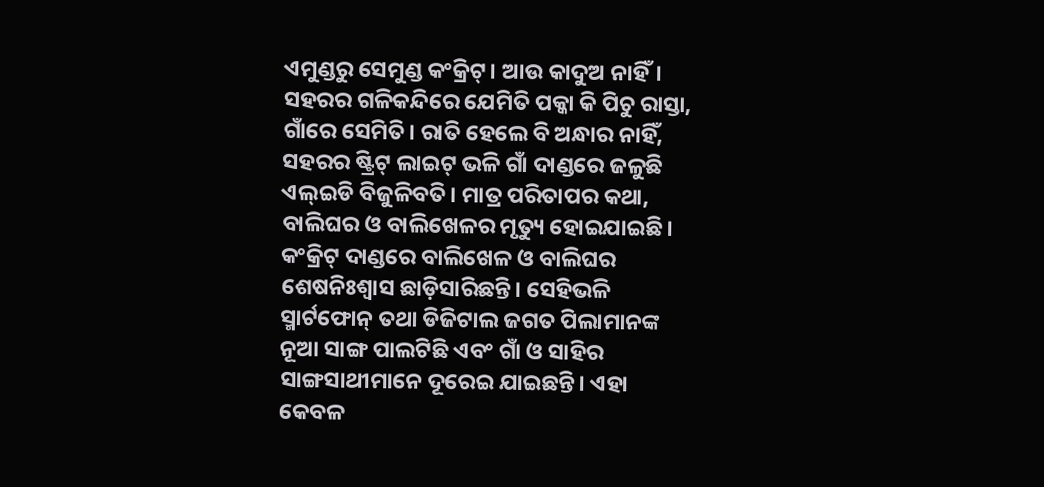ଏମୁଣ୍ଡରୁ ସେମୁଣ୍ଡ କଂକ୍ରିଟ୍‌। ଆଉ କାଦୁଅ ନାହିଁ। ସହରର ଗଳିକନ୍ଦିରେ ଯେମିତି ପକ୍କା କି ପିଚୁ ରାସ୍ତା, ଗାଁରେ ସେମିତି। ରାତି ହେଲେ ବି ଅନ୍ଧାର ନାହିଁ, ସହରର ଷ୍ଟ୍ରିଟ୍‌ ଲାଇଟ୍‌ ଭଳି ଗାଁ ଦାଣ୍ଡରେ ଜଳୁଛି ଏଲ୍‌ଇଡି ବିଜୁଳିବତି। ମାତ୍ର ପରିତାପର କଥା, ବାଲିଘର ଓ ବାଲିଖେଳର ମୃତ୍ୟୁ ହୋଇଯାଇଛି। କଂକ୍ରିଟ୍‌ ଦାଣ୍ଡରେ ବାଲିଖେଳ ଓ ବାଲିଘର ଶେଷନିଃଶ୍ବାସ ଛାଡ଼ିସାରିଛନ୍ତି। ସେହିଭଳି ସ୍ମାର୍ଟଫୋନ୍‌ ତଥା ଡିଜିଟାଲ ଜଗତ ପିଲାମାନଙ୍କ ନୂଆ ସାଙ୍ଗ ପାଲଟିଛି ଏବଂ ଗାଁ ଓ ସାହିର ସାଙ୍ଗସାଥୀମାନେ ଦୂରେଇ ଯାଇଛନ୍ତି। ଏହା କେବଳ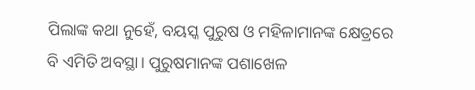ପିଲାଙ୍କ କଥା ନୁହେଁ, ବୟସ୍କ ପୁରୁଷ ଓ ମହିଳାମାନଙ୍କ କ୍ଷେତ୍ରରେ ବି ଏମିତି ଅବସ୍ଥା। ପୁରୁଷମାନଙ୍କ ପଶାଖେଳ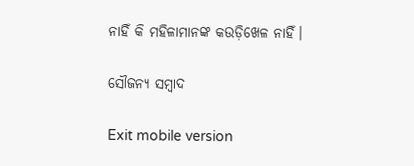ନାହିଁ କି ମହିଳାମାନଙ୍କ କଉଡ଼ିଖେଳ ନାହିଁ।

ସୌଜନ୍ୟ ସମ୍ବାଦ

Exit mobile version